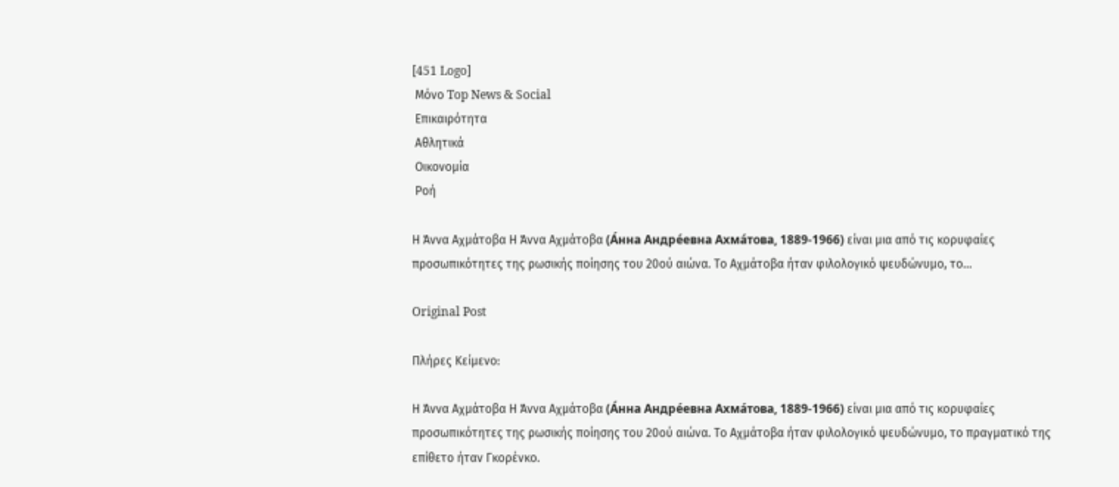[451 Logo]
 Μόνο Top News & Social
 Επικαιρότητα
 Αθλητικά
 Οικονομία
 Ροή

Η Άννα Αχμάτοβα Η Άννα Αχμάτοβα (А́нна Андре́евна Ахма́това, 1889-1966) είναι μια από τις κορυφαίες προσωπικότητες της ρωσικής ποίησης του 20ού αιώνα. Το Αχμάτοβα ήταν φιλολογικό ψευδώνυμο, το...

Original Post

Πλήρες Κείμενο:

Η Άννα Αχμάτοβα Η Άννα Αχμάτοβα (А́нна Андре́евна Ахма́това, 1889-1966) είναι μια από τις κορυφαίες προσωπικότητες της ρωσικής ποίησης του 20ού αιώνα. Το Αχμάτοβα ήταν φιλολογικό ψευδώνυμο, το πραγματικό της επίθετο ήταν Γκορένκο.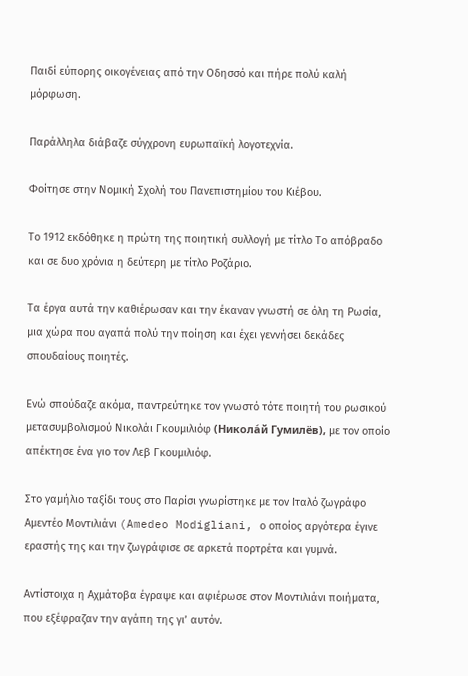Παιδί εύπορης οικογένειας από την Οδησσό και πήρε πολύ καλή μόρφωση.

Παράλληλα διάβαζε σύγχρονη ευρωπαϊκή λογοτεχνία.

Φοίτησε στην Νομική Σχολή του Πανεπιστημίου του Κιέβου.

Το 1912 εκδόθηκε η πρώτη της ποιητική συλλογή με τίτλο Το απόβραδο και σε δυο χρόνια η δεύτερη με τίτλο Ροζάριο.

Τα έργα αυτά την καθιέρωσαν και την έκαναν γνωστή σε όλη τη Ρωσία, μια χώρα που αγαπά πολύ την ποίηση και έχει γεννήσει δεκάδες σπουδαίους ποιητές.

Ενώ σπούδαζε ακόμα, παντρεύτηκε τον γνωστό τότε ποιητή του ρωσικού μετασυμβολισμού Νικολάι Γκουμιλιόφ (Никола́й Гумилёв), με τον οποίο απέκτησε ένα γιο τον Λεβ Γκουμιλιόφ.

Στο γαμήλιο ταξίδι τους στο Παρίσι γνωρίστηκε με τον Ιταλό ζωγράφο Αμεντέο Μοντιλιάνι (Amedeo Modigliani, ο οποίος αργότερα έγινε εραστής της και την ζωγράφισε σε αρκετά πορτρέτα και γυμνά.

Αντίστοιχα η Αχμάτοβα έγραψε και αφιέρωσε στον Μοντιλιάνι ποιήματα, που εξέφραζαν την αγάπη της γι’ αυτόν.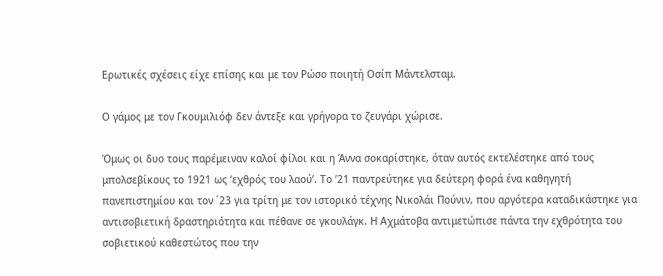Ερωτικές σχέσεις είχε επίσης και με τον Ρώσο ποιητή Οσίπ Μάντελσταμ.

Ο γάμος με τον Γκουμιλιόφ δεν άντεξε και γρήγορα το ζευγάρι χώρισε.

Όμως οι δυο τους παρέμειναν καλοί φίλοι και η Άννα σοκαρίστηκε, όταν αυτός εκτελέστηκε από τους μπολσεβίκους το 1921 ως ‘εχθρός του λαού’. Το ’21 παντρεύτηκε για δεύτερη φορά ένα καθηγητή πανεπιστημίου και τον ΄23 για τρίτη με τον ιστορικό τέχνης Νικολάι Πούνιν, που αργότερα καταδικάστηκε για αντισοβιετική δραστηριότητα και πέθανε σε γκουλάγκ. Η Αχμάτοβα αντιμετώπισε πάντα την εχθρότητα του σοβιετικού καθεστώτος που την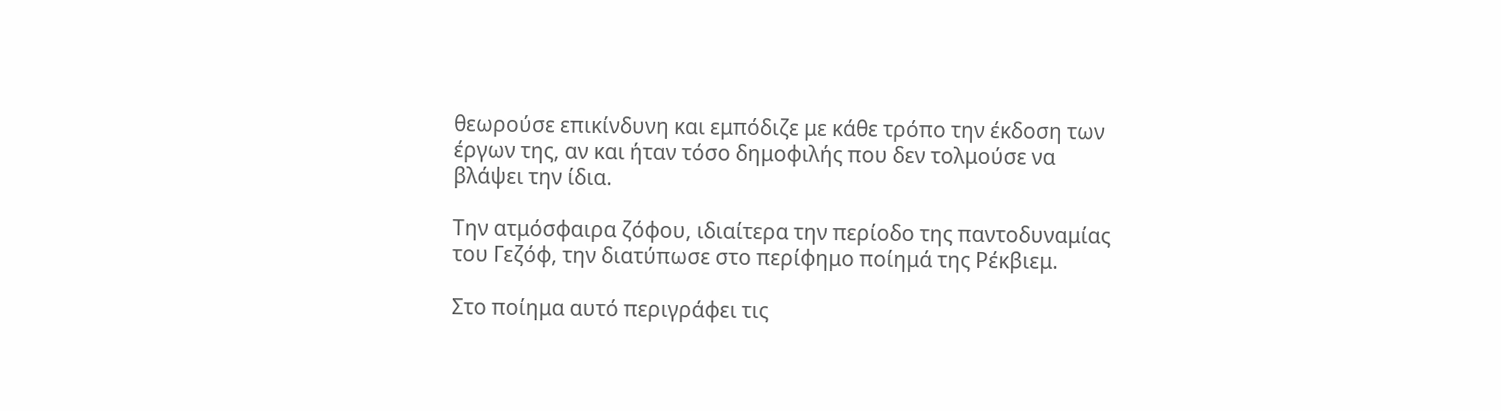θεωρούσε επικίνδυνη και εμπόδιζε με κάθε τρόπο την έκδοση των έργων της, αν και ήταν τόσο δημοφιλής που δεν τολμούσε να βλάψει την ίδια.

Την ατμόσφαιρα ζόφου, ιδιαίτερα την περίοδο της παντοδυναμίας του Γεζόφ, την διατύπωσε στο περίφημο ποίημά της Ρέκβιεμ.

Στο ποίημα αυτό περιγράφει τις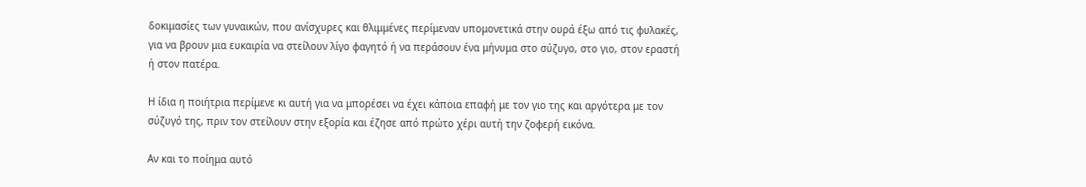δοκιμασίες των γυναικών, που ανίσχυρες και θλιμμένες περίμεναν υπομονετικά στην ουρά έξω από τις φυλακές, για να βρουν μια ευκαιρία να στείλουν λίγο φαγητό ή να περάσουν ένα μήνυμα στο σύζυγο, στο γιο, στον εραστή ή στον πατέρα.

Η ίδια η ποιήτρια περίμενε κι αυτή για να μπορέσει να έχει κάποια επαφή με τον γιο της και αργότερα με τον σύζυγό της, πριν τον στείλουν στην εξορία και έζησε από πρώτο χέρι αυτή την ζοφερή εικόνα.

Αν και το ποίημα αυτό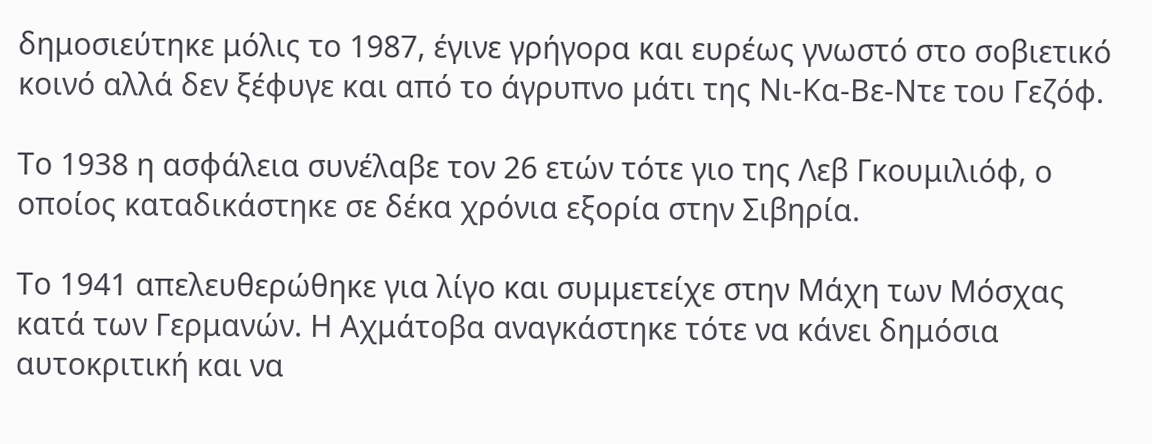δημοσιεύτηκε μόλις το 1987, έγινε γρήγορα και ευρέως γνωστό στο σοβιετικό κοινό αλλά δεν ξέφυγε και από το άγρυπνο μάτι της Νι-Κα-Βε-Ντε του Γεζόφ.

Το 1938 η ασφάλεια συνέλαβε τον 26 ετών τότε γιο της Λεβ Γκουμιλιόφ, ο οποίος καταδικάστηκε σε δέκα χρόνια εξορία στην Σιβηρία.

Το 1941 απελευθερώθηκε για λίγο και συμμετείχε στην Μάχη των Μόσχας κατά των Γερμανών. Η Αχμάτοβα αναγκάστηκε τότε να κάνει δημόσια αυτοκριτική και να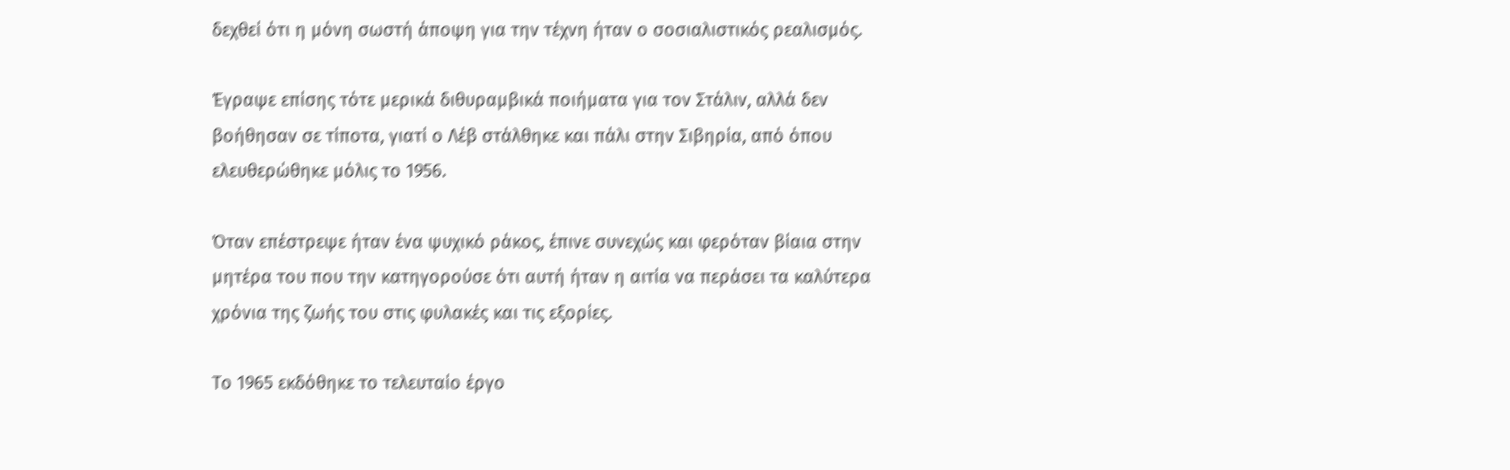δεχθεί ότι η μόνη σωστή άποψη για την τέχνη ήταν ο σοσιαλιστικός ρεαλισμός.

Έγραψε επίσης τότε μερικά διθυραμβικά ποιήματα για τον Στάλιν, αλλά δεν βοήθησαν σε τίποτα, γιατί ο Λέβ στάλθηκε και πάλι στην Σιβηρία, από όπου ελευθερώθηκε μόλις το 1956.

Όταν επέστρεψε ήταν ένα ψυχικό ράκος, έπινε συνεχώς και φερόταν βίαια στην μητέρα του που την κατηγορούσε ότι αυτή ήταν η αιτία να περάσει τα καλύτερα χρόνια της ζωής του στις φυλακές και τις εξορίες.

Το 1965 εκδόθηκε το τελευταίο έργο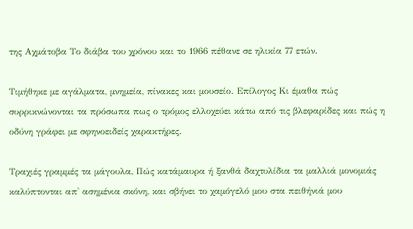της Αχμάτοβα Το διάβα του χρόνου και το 1966 πέθανε σε ηλικία 77 ετών.

Τιμήθηκε με αγάλματα, μνημεία, πίνακες και μουσείο. Επίλογος Κι έμαθα πώς συρρικνώνονται τα πρόσωπα πως ο τρόμος ελλοχεύει κάτω από τις βλεφαρίδες και πώς η οδύνη γράφει με σφηνοειδείς χαρακτήρες.

Τραχιές γραμμές τα μάγουλα, Πώς κατάμαυρα ή ξανθά δαχτυλίδια τα μαλλιά μονομιάς καλύπτονται απ' ασημένια σκόνη, και σβήνει το χαμόγελό μου στα πειθήνιά μου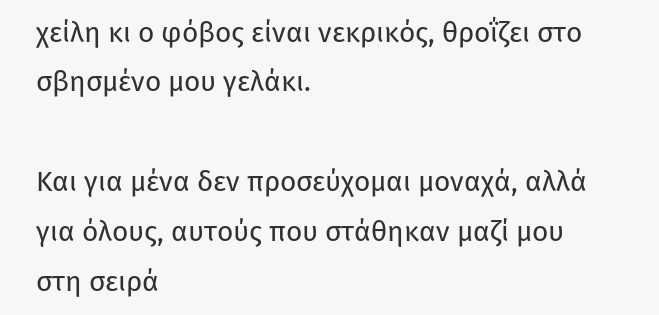χείλη κι ο φόβος είναι νεκρικός, θροΐζει στο σβησμένο μου γελάκι.

Και για μένα δεν προσεύχομαι μοναχά, αλλά για όλους, αυτούς που στάθηκαν μαζί μου στη σειρά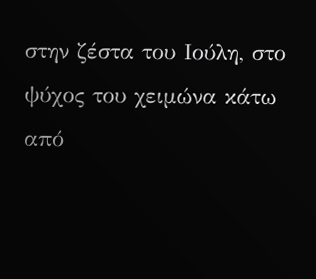στην ζέστα του Ιούλη, στο ψύχος του χειμώνα κάτω από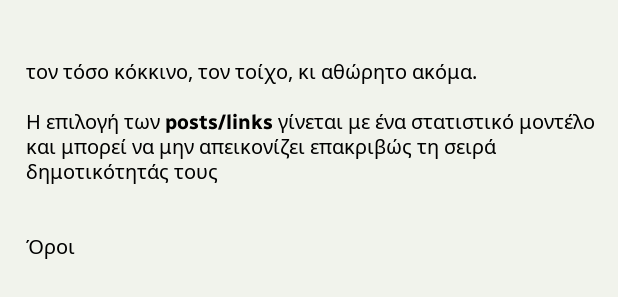τον τόσο κόκκινο, τον τοίχο, κι αθώρητο ακόμα.

Η επιλογή των posts/links γίνεται με ένα στατιστικό μοντέλο και μπορεί να μην απεικονίζει επακριβώς τη σειρά δημοτικότητάς τους


Όροι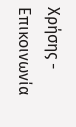Χρήσης - Επικοινωνία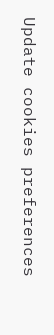Update cookies preferences